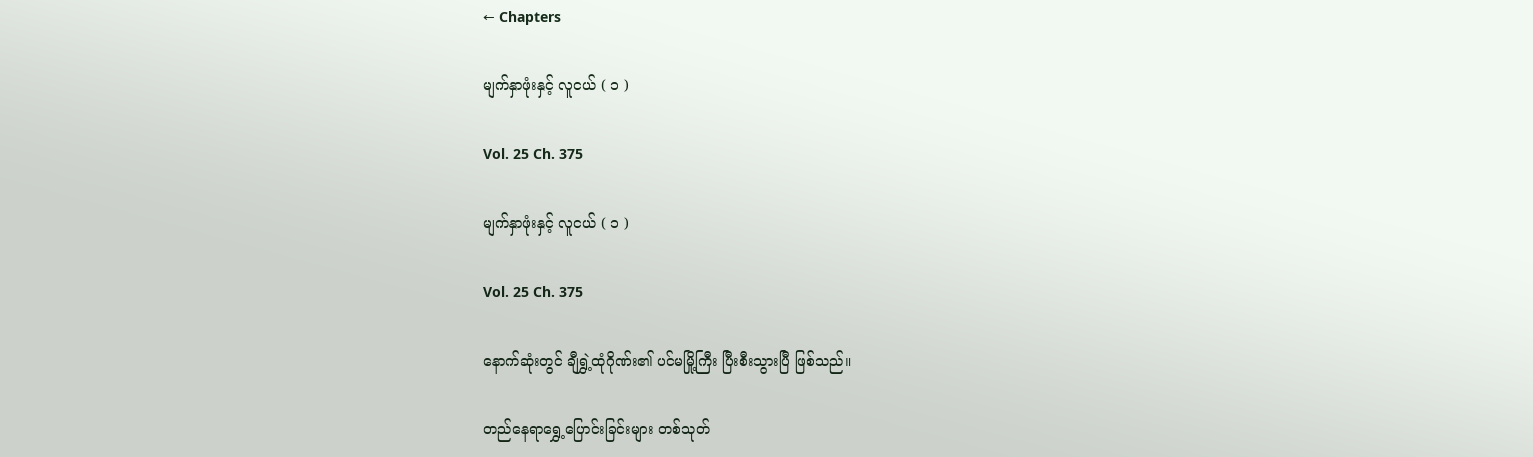← Chapters

မျက်နှာဖုံးနှင့် လူငယ် ( ၁ )

Vol. 25 Ch. 375

မျက်နှာဖုံးနှင့် လူငယ် ( ၁ )

Vol. 25 Ch. 375

နောက်ဆုံးတွင် ချီရွှဲ့ထုံဂိုဏ်း၏ ပင်မမြို့ကြီး ပြီးစီးသွားပြီ ဖြစ်သည်။

တည်နေရာရွှေ့ပြောင်းခြင်းများ တစ်သုတ်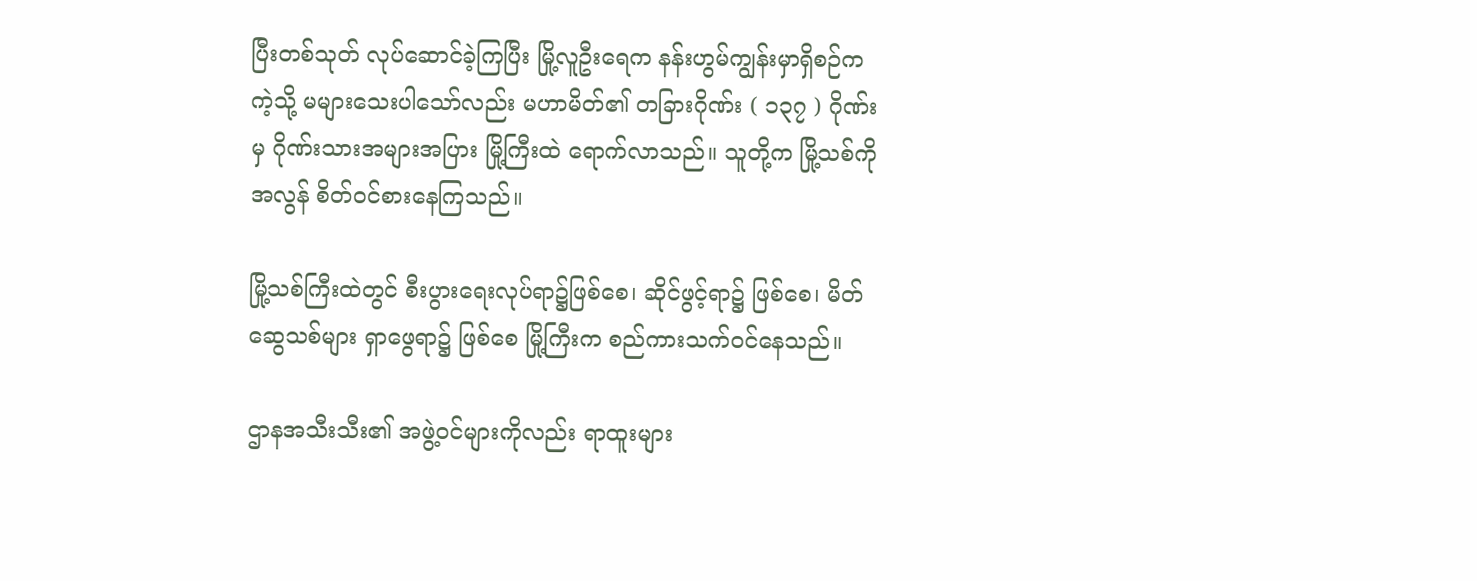ပြီးတစ်သုတ် လုပ်ဆောင်ခဲ့ကြပြီး မြို့လူဦးရေက နန်းဟွမ်ကျွန်းမှာရှိစဉ်ကကဲ့သို့ မများသေးပါသော်လည်း မဟာမိတ်၏ တခြားဂိုဏ်း ( ၁၃၇ ) ဂိုဏ်းမှ ဂိုဏ်းသားအများအပြား မြို့ကြီးထဲ ရောက်လာသည်။ သူတို့က မြို့သစ်ကို အလွန် စိတ်ဝင်စားနေကြသည်။

မြို့သစ်ကြီးထဲတွင် စီးပွားရေးလုပ်ရာ၌ဖြစ်စေ၊ ဆိုင်ဖွင့်ရာ၌ ဖြစ်စေ၊ မိတ်ဆွေသစ်များ ရှာဖွေရာ၌ ဖြစ်စေ မြို့ကြီးက စည်ကားသက်ဝင်နေသည်။

ဌာနအသီးသီး၏ အဖွဲ့ဝင်များကိုလည်း ရာထူးများ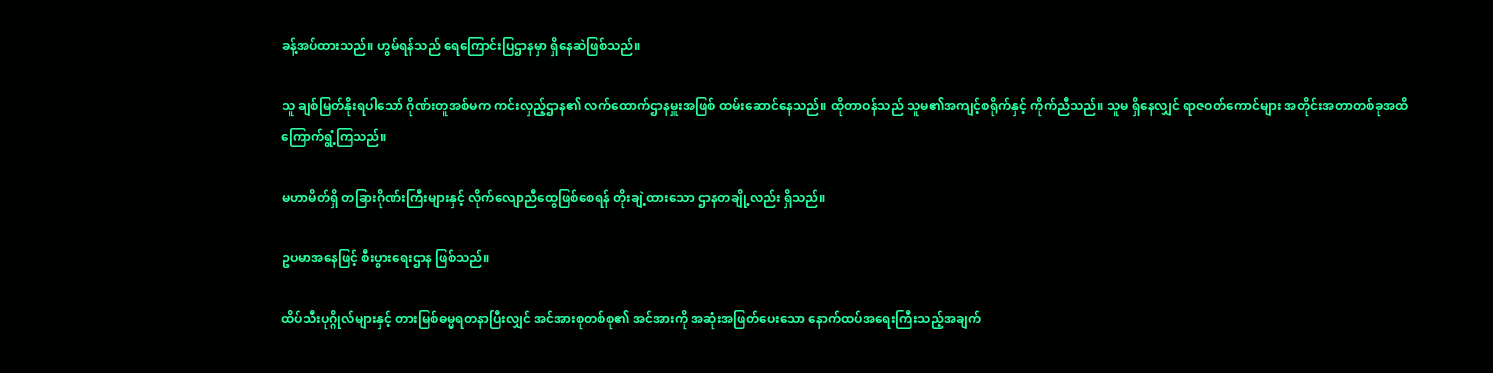ခန့်အပ်ထားသည်။ ဟွမ်ရန်သည် ရေကြောင်းပြဌာနမှာ ရှိနေဆဲဖြစ်သည်။

သူ ချစ်မြတ်နိုးရပါသော် ဂိုဏ်းတူအစ်မက ကင်းလှည့်ဌာန၏ လက်ထောက်ဌာနမှူးအဖြစ် ထမ်းဆောင်နေသည်။ ထိုတာဝန်သည် သူမ၏အကျင့်စရိုက်နှင့် ကိုက်ညီသည်။ သူမ ရှိနေလျှင် ရာဇဝတ်ကောင်များ အတိုင်းအတာတစ်ခုအထိ ကြောက်ရွံ့ကြသည်။

မဟာမိတ်ရှိ တခြားဂိုဏ်းကြီးများနှင့် လိုက်လျောညီထွေဖြစ်စေရန် တိုးချဲ့ထားသော ဌာနတချို့လည်း ရှိသည်။

ဥပမာအနေဖြင့် စီးပွားရေးဌာန ဖြစ်သည်။

ထိပ်သီးပုဂ္ဂိုလ်များနှင့် တားမြစ်ဓမ္မရတနာပြီးလျှင် အင်အားစုတစ်စု၏ အင်အားကို အဆုံးအဖြတ်ပေးသော နောက်ထပ်အရေးကြီးသည့်အချက်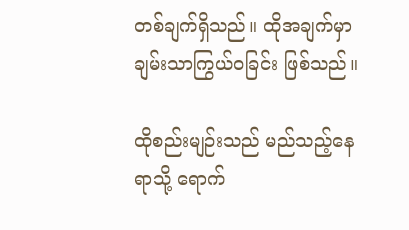တစ်ချက်ရှိသည်။ ထိုအချက်မှာ ချမ်းသာကြွယ်ဝခြင်း ဖြစ်သည်။

ထိုစည်းမျဉ်းသည် မည်သည့်နေရာသို့ ရောက်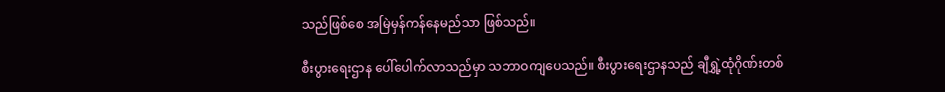သည်ဖြစ်စေ အမြဲမှန်ကန်နေမည်သာ ဖြစ်သည်။

စီးပွားရေးဌာန ပေါ်ပေါက်လာသည်မှာ သဘာဝကျပေသည်။ စီးပွားရေးဌာနသည် ချီရွှဲ့ထုံဂိုဏ်းတစ်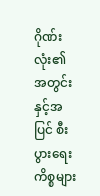ဂိုဏ်းလုံး၏ အတွင်းနှင့်အပြင် စီးပွားရေးကိစ္စများ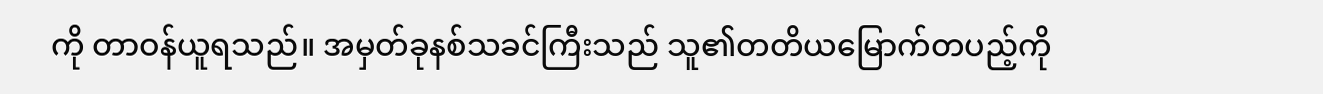ကို တာဝန်ယူရသည်။ အမှတ်ခုနစ်သခင်ကြီးသည် သူ၏တတိယမြောက်တပည့်ကို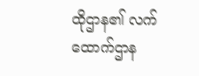ထိုဌာန၏ လက်ထောက်ဌာန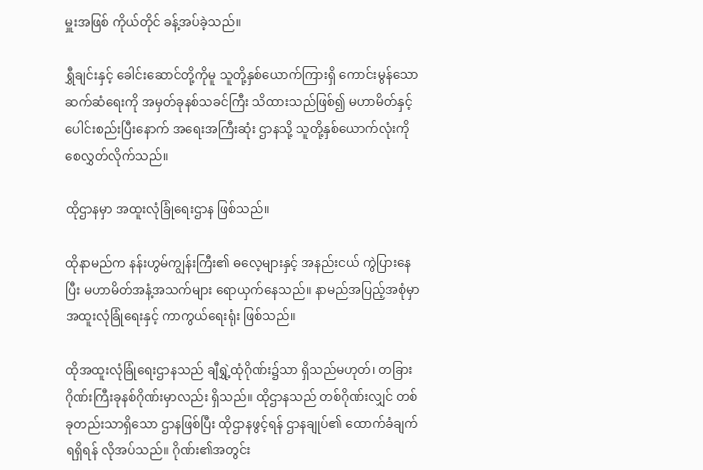မှူးအဖြစ် ကိုယ်တိုင် ခန့်အပ်ခဲ့သည်။

ရွှီချင်းနှင့် ခေါင်းဆောင်တို့ကိုမူ သူတို့နှစ်ယောက်ကြားရှိ ကောင်းမွန်သော ဆက်ဆံရေးကို အမှတ်ခုနစ်သခင်ကြီး သိထားသည်ဖြစ်၍ မဟာမိတ်နှင့် ပေါင်းစည်းပြီးနောက် အရေးအကြီးဆုံး ဌာနသို့ သူတို့နှစ်ယောက်လုံးကို စေလွှတ်လိုက်သည်။

ထိုဌာနမှာ အထူးလုံခြုံရေးဌာန ဖြစ်သည်။

ထိုနာမည်က နန်းဟွမ်ကျွန်းကြီး၏ ဓလေ့များနှင့် အနည်းငယ် ကွဲပြားနေပြီး မဟာမိတ်အနံ့အသက်များ ရောယှက်နေသည်။ နာမည်အပြည့်အစုံမှာ အထူးလုံခြုံရေးနှင့် ကာကွယ်ရေးရုံး ဖြစ်သည်။

ထိုအထူးလုံခြုံရေးဌာနသည် ချီရွှဲ့ထုံဂိုဏ်း၌သာ ရှိသည်မဟုတ်၊ တခြားဂိုဏ်းကြီးခုနစ်ဂိုဏ်းမှာလည်း ရှိသည်။ ထိုဌာနသည် တစ်ဂိုဏ်းလျှင် တစ်ခုတည်းသာရှိသော ဌာနဖြစ်ပြီး ထိုဌာနဖွင့်ရန် ဌာနချုပ်၏ ထောက်ခံချက်ရရှိရန် လိုအပ်သည်။ ဂိုဏ်း၏အတွင်း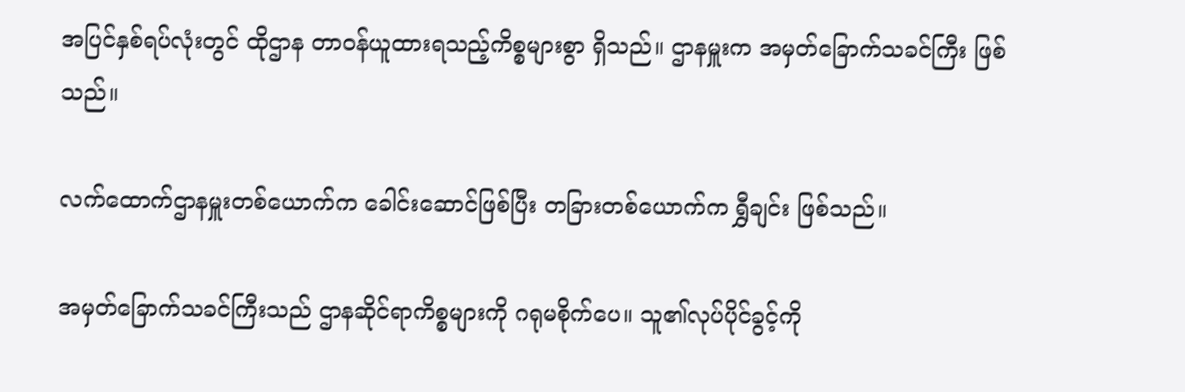အပြင်နှစ်ရပ်လုံးတွင် ထိုဌာန တာဝန်ယူထားရသည့်ကိစ္စများစွာ ရှိသည်။ ဌာနမှူးက အမှတ်ခြောက်သခင်ကြီး ဖြစ်သည်။

လက်ထောက်ဌာနမှူးတစ်ယောက်က ခေါင်းဆောင်ဖြစ်ပြီး တခြားတစ်ယောက်က ရွှီချင်း ဖြစ်သည်။

အမှတ်ခြောက်သခင်ကြီးသည် ဌာနဆိုင်ရာကိစ္စများကို ဂရုမစိုက်ပေ။ သူ၏လုပ်ပိုင်ခွင့်ကို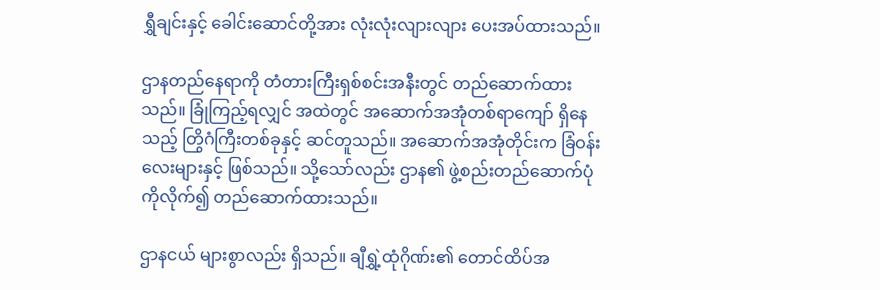ရွှီချင်းနှင့် ခေါင်းဆောင်တို့အား လုံးလုံးလျားလျား ပေးအပ်ထားသည်။

ဌာနတည်နေရာကို တံတားကြီးရှစ်စင်းအနီးတွင် တည်ဆောက်ထားသည်။ ခြုံကြည့်ရလျှင် အထဲတွင် အဆောက်အအုံတစ်ရာကျော် ရှိနေသည့် တြွိဂံကြီးတစ်ခုနှင့် ဆင်တူသည်။ အဆောက်အအုံတိုင်းက ခြံဝန်းလေးများနှင့် ဖြစ်သည်။ သို့သော်လည်း ဌာန၏ ဖွဲ့စည်းတည်ဆောက်ပုံကိုလိုက်၍ တည်ဆောက်ထားသည်။

ဌာနငယ် များစွာလည်း ရှိသည်။ ချီရွှဲ့ထုံဂိုဏ်း၏ တောင်ထိပ်အ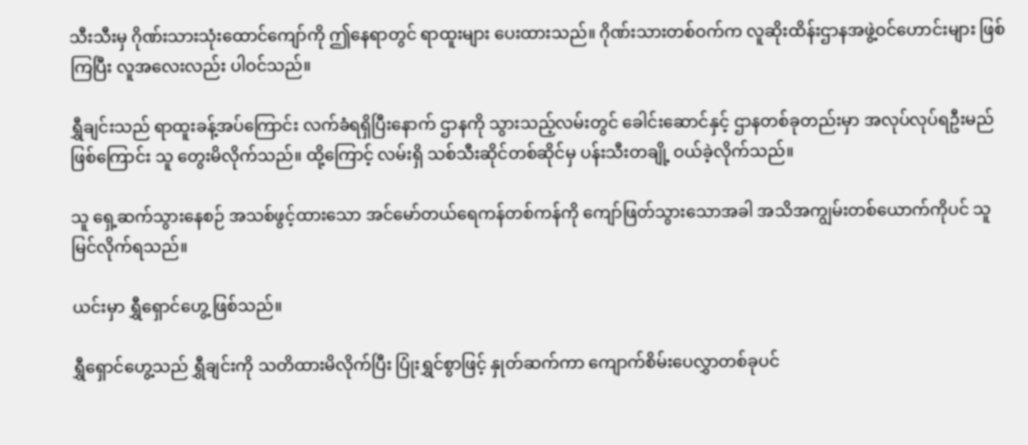သီးသီးမှ ဂိုဏ်းသားသုံးထောင်ကျော်ကို ဤနေရာတွင် ရာထူးများ ပေးထားသည်။ ဂိုဏ်းသားတစ်ဝက်က လူဆိုးထိန်းဌာနအဖွဲ့ဝင်ဟောင်းများ ဖြစ်ကြပြီး လူအလေးလည်း ပါဝင်သည်။

ရွှီချင်းသည် ရာထူးခန့်အပ်ကြောင်း လက်ခံရရှိပြီးနောက် ဌာနကို သွားသည့်လမ်းတွင် ခေါင်းဆောင်နှင့် ဌာနတစ်ခုတည်းမှာ အလုပ်လုပ်ရဦးမည်ဖြစ်ကြောင်း သူ တွေးမိလိုက်သည်။ ထို့ကြောင့် လမ်းရှိ သစ်သီးဆိုင်တစ်ဆိုင်မှ ပန်းသီးတချို့ ဝယ်ခဲ့လိုက်သည်။

သူ ရှေ့ဆက်သွားနေစဉ် အသစ်ဖွင့်ထားသော အင်မော်တယ်ရေကန်တစ်ကန်ကို ကျော်ဖြတ်သွားသောအခါ အသိအကျွမ်းတစ်ယောက်ကိုပင် သူ မြင်လိုက်ရသည်။

ယင်းမှာ ရွှီရှောင်ဟွေ့ ဖြစ်သည်။

ရွှီရှောင်ဟွေ့သည် ရွှီချင်းကို သတိထားမိလိုက်ပြီး ပြုံးရွှင်စွာဖြင့် နှုတ်ဆက်ကာ ကျောက်စိမ်းပေလွှာတစ်ခုပင်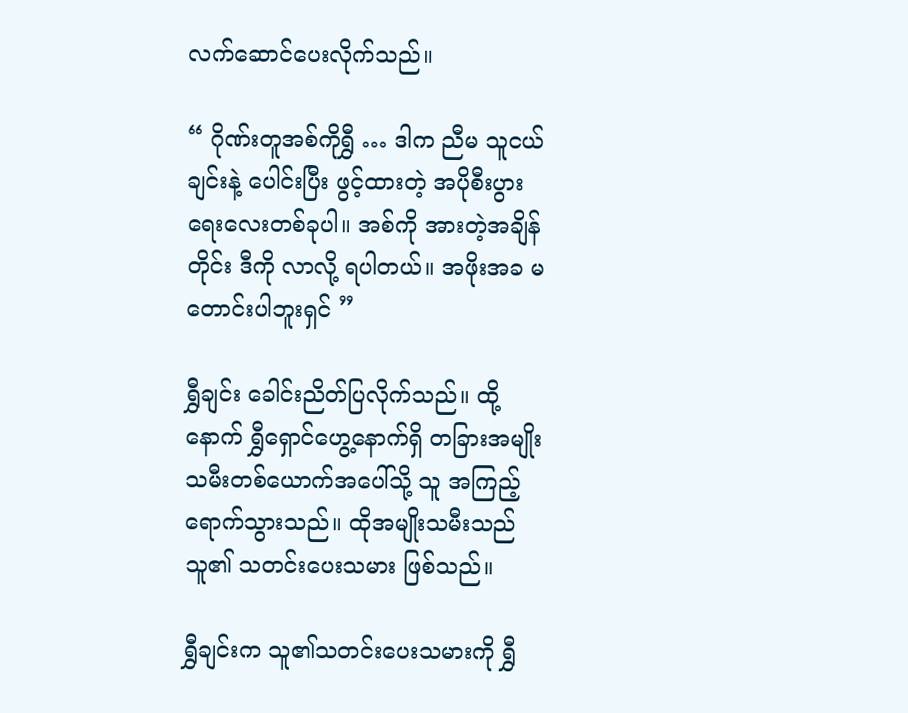လက်ဆောင်ပေးလိုက်သည်။

“ ဂိုဏ်းတူအစ်ကိုရွှီ … ဒါက ညီမ သူငယ်ချင်းနဲ့ ပေါင်းပြီး ဖွင့်ထားတဲ့ အပိုစီးပွားရေးလေးတစ်ခုပါ။ အစ်ကို အားတဲ့အချိန်တိုင်း ဒီကို လာလို့ ရပါတယ်။ အဖိုးအခ မတောင်းပါဘူးရှင် ”

ရွှီချင်း ခေါင်းညိတ်ပြလိုက်သည်။ ထို့နောက် ရွှီရှောင်ဟွေ့နောက်ရှိ တခြားအမျိုးသမီးတစ်ယောက်အပေါ်သို့ သူ အကြည့်ရောက်သွားသည်။ ထိုအမျိုးသမီးသည် သူ၏ သတင်းပေးသမား ဖြစ်သည်။

ရွှီချင်းက သူ၏သတင်းပေးသမားကို ရွှီ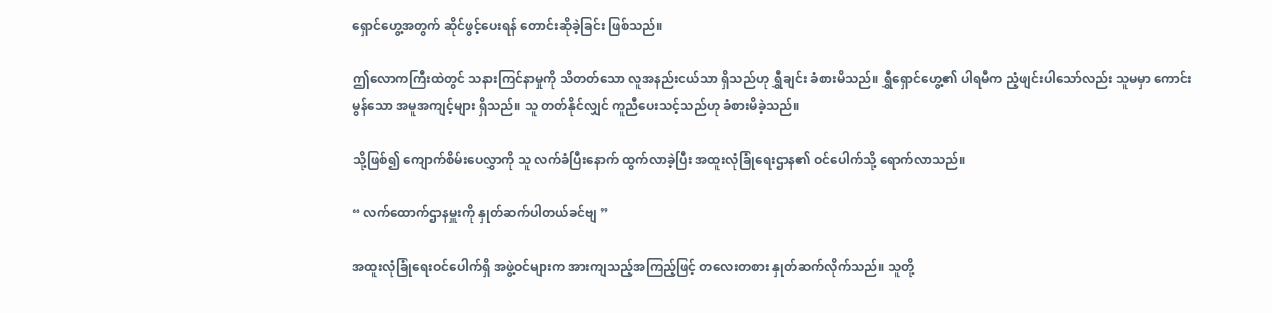ရှောင်ဟွေ့အတွက် ဆိုင်ဖွင့်ပေးရန် တောင်းဆိုခဲ့ခြင်း ဖြစ်သည်။

ဤလောကကြီးထဲတွင် သနားကြင်နာမှုကို သိတတ်သော လူအနည်းငယ်သာ ရှိသည်ဟု ရွှီချင်း ခံစားမိသည်။ ရွှီရှောင်ဟွေ့၏ ပါရမီက ညံ့ဖျင်းပါသော်လည်း သူမမှာ ကောင်းမွန်သော အမူအကျင့်များ ရှိသည်။ သူ တတ်နိုင်လျှင် ကူညီပေးသင့်သည်ဟု ခံစားမိခဲ့သည်။

သို့ဖြစ်၍ ကျောက်စိမ်းပေလွှာကို သူ လက်ခံပြီးနောက် ထွက်လာခဲ့ပြီး အထူးလုံခြုံရေးဌာန၏ ဝင်ပေါက်သို့ ရောက်လာသည်။

“ လက်ထောက်ဌာနမှူးကို နှုတ်ဆက်ပါတယ်ခင်ဗျ ”

အထူးလုံခြုံရေးဝင်ပေါက်ရှိ အဖွဲ့ဝင်များက အားကျသည့်အကြည့်ဖြင့် တလေးတစား နှုတ်ဆက်လိုက်သည်။ သူတို့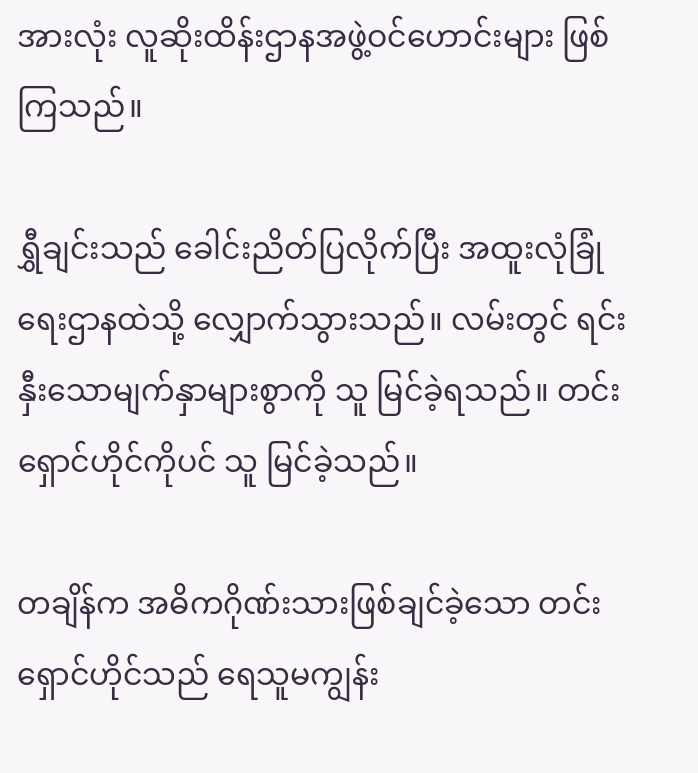အားလုံး လူဆိုးထိန်းဌာနအဖွဲ့ဝင်ဟောင်းများ ဖြစ်ကြသည်။

ရွှီချင်းသည် ခေါင်းညိတ်ပြလိုက်ပြီး အထူးလုံခြုံရေးဌာနထဲသို့ လျှောက်သွားသည်။ လမ်းတွင် ရင်းနှီးသောမျက်နှာများစွာကို သူ မြင်ခဲ့ရသည်။ တင်းရှောင်ဟိုင်ကိုပင် သူ မြင်ခဲ့သည်။

တချိန်က အဓိကဂိုဏ်းသားဖြစ်ချင်ခဲ့သော တင်းရှောင်ဟိုင်သည် ရေသူမကျွန်း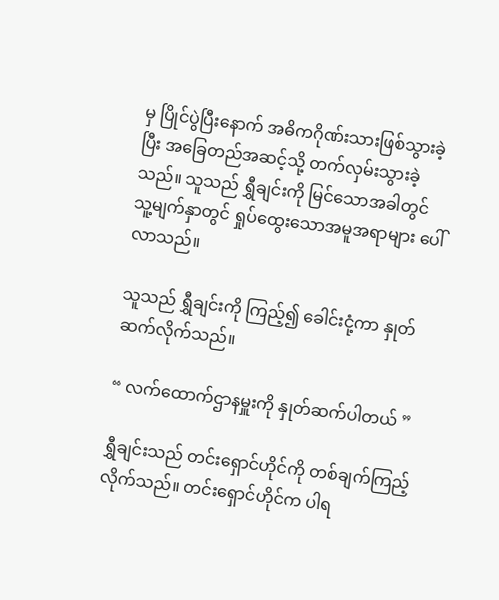မှ ပြိုင်ပွဲပြီးနောက် အဓိကဂိုဏ်းသားဖြစ်သွားခဲ့ပြီး အခြေတည်အဆင့်သို့ တက်လှမ်းသွားခဲ့သည်။ သူသည် ရွှီချင်းကို မြင်သောအခါတွင် သူ့မျက်နှာတွင် ရှုပ်ထွေးသောအမူအရာများ ပေါ်လာသည်။

သူသည် ရွှီချင်းကို ကြည့်၍ ခေါင်းငုံ့ကာ နှုတ်ဆက်လိုက်သည်။

“ လက်ထောက်ဌာနမှူးကို နှုတ်ဆက်ပါတယ် ”

ရွှီချင်းသည် တင်းရှောင်ဟိုင်ကို တစ်ချက်ကြည့်လိုက်သည်။ တင်းရှောင်ဟိုင်က ပါရ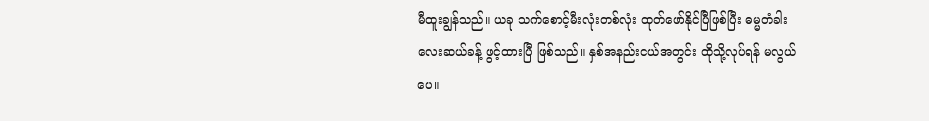မီထူးချွန်သည်။ ယခု သက်စောင့်မီးလုံးတစ်လုံး ထုတ်ဖော်နိုင်ပြီဖြစ်ပြီး ဓမ္မတံခါးလေးဆယ်ခန့် ဖွင့်ထားပြီ ဖြစ်သည်။ နှစ်အနည်းငယ်အတွင်း ထိုသို့လုပ်ရန် မလွယ်ပေ။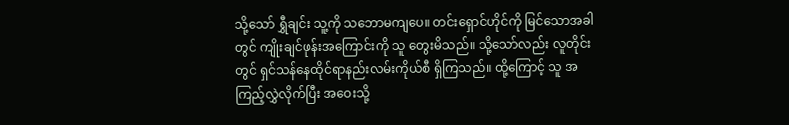သို့သော် ရွှီချင်း သူ့ကို သဘောမကျပေ။ တင်းရှောင်ဟိုင်ကို မြင်သောအခါတွင် ကျိုးချင်ဖုန်းအကြောင်းကို သူ တွေးမိသည်။ သို့သော်လည်း လူတိုင်းတွင် ရှင်သန်နေထိုင်ရာနည်းလမ်းကိုယ်စီ ရှိကြသည်။ ထို့ကြောင့် သူ အကြည့်လွှဲလိုက်ပြီး အဝေးသို့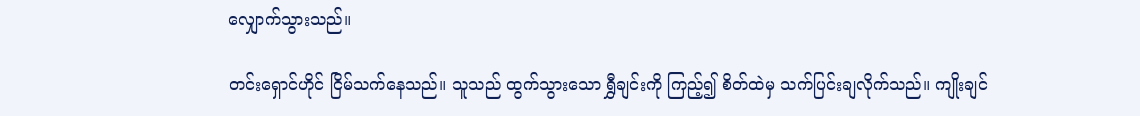လျှောက်သွားသည်။

တင်းရှောင်ဟိုင် ငြိမ်သက်နေသည်။ သူသည် ထွက်သွားသော ရွှီချင်းကို ကြည့်၍ စိတ်ထဲမှ သက်ပြင်းချလိုက်သည်။ ကျိုးချင်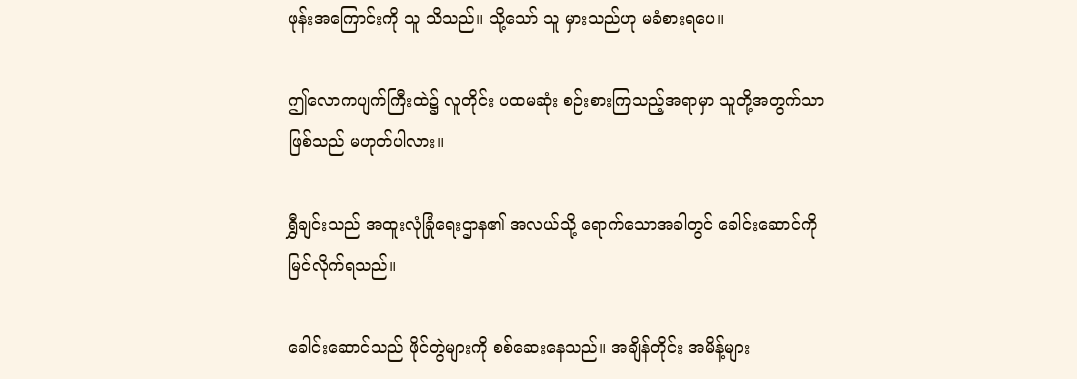ဖုန်းအကြောင်းကို သူ သိသည်။ သို့သော် သူ မှားသည်ဟု မခံစားရပေ။

ဤလောကပျက်ကြီးထဲ၌ လူတိုင်း ပထမဆုံး စဉ်းစားကြသည့်အရာမှာ သူတို့အတွက်သာ ဖြစ်သည် မဟုတ်ပါလား။

ရွှီချင်းသည် အထူးလုံခြုံရေးဌာန၏ အလယ်သို့ ရောက်သောအခါတွင် ခေါင်းဆောင်ကို မြင်လိုက်ရသည်။

ခေါင်းဆောင်သည် ဖိုင်တွဲများကို စစ်ဆေးနေသည်။ အချိန်တိုင်း အမိန့်များ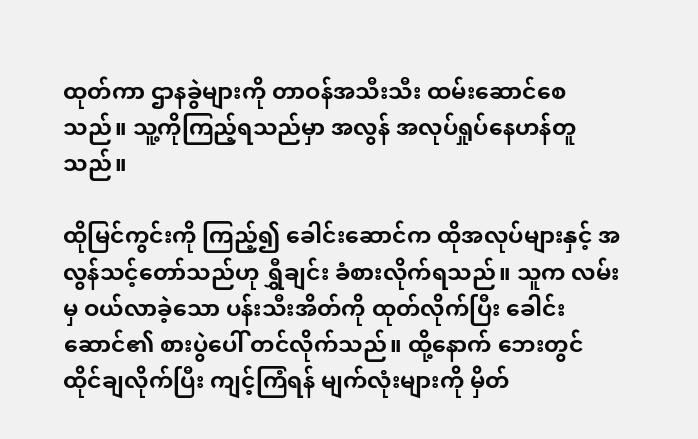ထုတ်ကာ ဌာနခွဲများကို တာဝန်အသီးသီး ထမ်းဆောင်စေသည်။ သူ့ကိုကြည့်ရသည်မှာ အလွန် အလုပ်ရှုပ်နေဟန်တူသည်။

ထိုမြင်ကွင်းကို ကြည့်၍ ခေါင်းဆောင်က ထိုအလုပ်များနှင့် အလွန်သင့်တော်သည်ဟု ရွှီချင်း ခံစားလိုက်ရသည်။ သူက လမ်းမှ ဝယ်လာခဲ့သော ပန်းသီးအိတ်ကို ထုတ်လိုက်ပြီး ခေါင်းဆောင်၏ စားပွဲပေါ် တင်လိုက်သည်။ ထို့နောက် ဘေးတွင် ထိုင်ချလိုက်ပြီး ကျင့်ကြံရန် မျက်လုံးများကို မှိတ်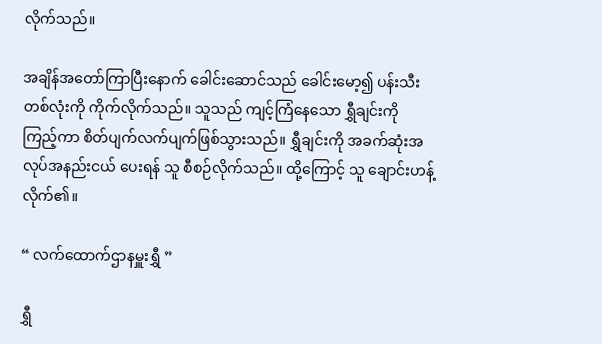လိုက်သည်။

အချိန်အတော်ကြာပြီးနောက် ခေါင်းဆောင်သည် ခေါင်းမော့၍ ပန်းသီးတစ်လုံးကို ကိုက်လိုက်သည်။ သူသည် ကျင့်ကြံနေသော ရွှီချင်းကို ကြည့်ကာ စိတ်ပျက်လက်ပျက်ဖြစ်သွားသည်။ ရွှီချင်းကို အခက်ဆုံးအလုပ်အနည်းငယ် ပေးရန် သူ စီစဉ်လိုက်သည်။ ထို့ကြောင့် သူ ချောင်းဟန့်လိုက်၏။

“ လက်ထောက်ဌာနမှူးရွှီ ”

ရွှီ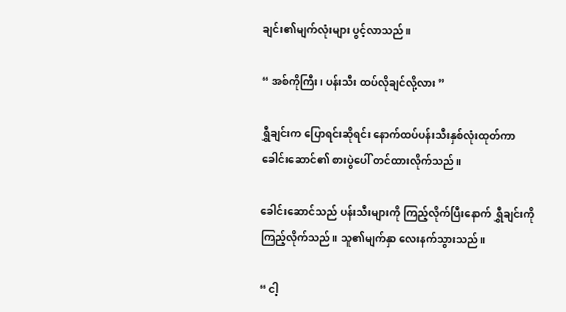ချင်း၏မျက်လုံးများ ပွင့်လာသည်။

“ အစ်ကိုကြီး၊ ပန်းသီး ထပ်လိုချင်လို့လား ”

ရွှီချင်းက ပြောရင်းဆိုရင်း နောက်ထပ်ပန်းသီးနှစ်လုံးထုတ်ကာ ခေါင်းဆောင်၏ စားပွဲပေါ် တင်ထားလိုက်သည်။

ခေါင်းဆောင်သည် ပန်းသီးများကို ကြည့်လိုက်ပြီးနောက် ရွှီချင်းကို ကြည့်လိုက်သည်။ သူ၏မျက်နှာ လေးနက်သွားသည်။

“ ငါ့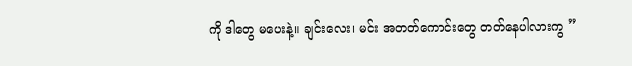ကို ဒါတွေ မပေးနဲ့။ ချင်းလေး၊ မင်း အတတ်ကောင်းတွေ တတ်နေပါလားကွ ”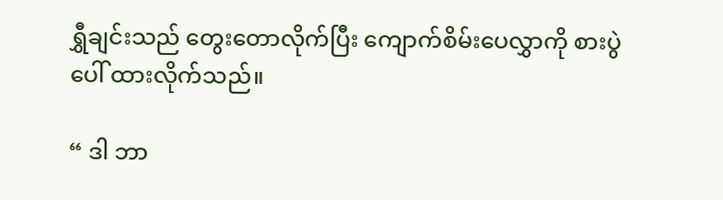ရွှီချင်းသည် တွေးတောလိုက်ပြီး ကျောက်စိမ်းပေလွှာကို စားပွဲပေါ် ထားလိုက်သည်။

“ ဒါ ဘာ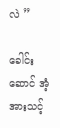လဲ ”

ခေါင်းဆောင် အံ့အားသင့်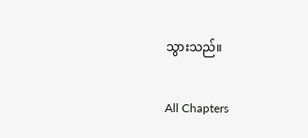သွားသည်။

All Chapters